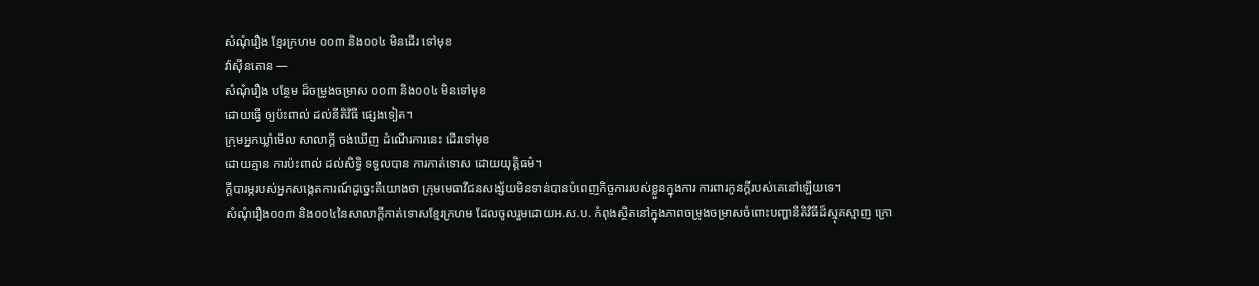សំណុំរឿង ខ្មែរក្រហម ០០៣ និង០០៤ មិនដើរ ទៅមុខ
វ៉ាស៊ីនតោន —
សំណុំរឿង បន្ថែម ដ៏ចម្រូងចម្រាស ០០៣ និង០០៤ មិនទៅមុខ
ដោយធ្វើ ឲ្យប៉ះពាល់ ដល់នីតិវិធី ផ្សេងទៀត។
ក្រុមអ្នកឃ្លាំមើល សាលាក្តី ចង់ឃើញ ដំណើរការនេះ ដើរទៅមុខ
ដោយគ្មាន ការប៉ះពាល់ ដល់សិទ្ធិ ទទួលបាន ការកាត់ទោស ដោយយុត្តិធម៌។
ក្តីបារម្ភរបស់អ្នកសង្កេតការណ៍ដូច្នេះគឺយោងថា ក្រុមមេធាវីជនសង្ស័យមិនទាន់បានបំពេញកិច្ចការរបស់ខ្លួនក្នុងការ ការពារកូនក្តីរបស់គេនៅឡើយទេ។
សំណុំរឿង០០៣ និង០០៤នៃសាលាក្តីកាត់ទោសខ្មែរក្រហម ដែលចូលរួមដោយអ.ស.ប. កំពុងស្ថិតនៅក្នុងភាពចម្រូងចម្រាសចំពោះបញ្ហានីតិវិធីដ៏ស្មុគស្មាញ ក្រោ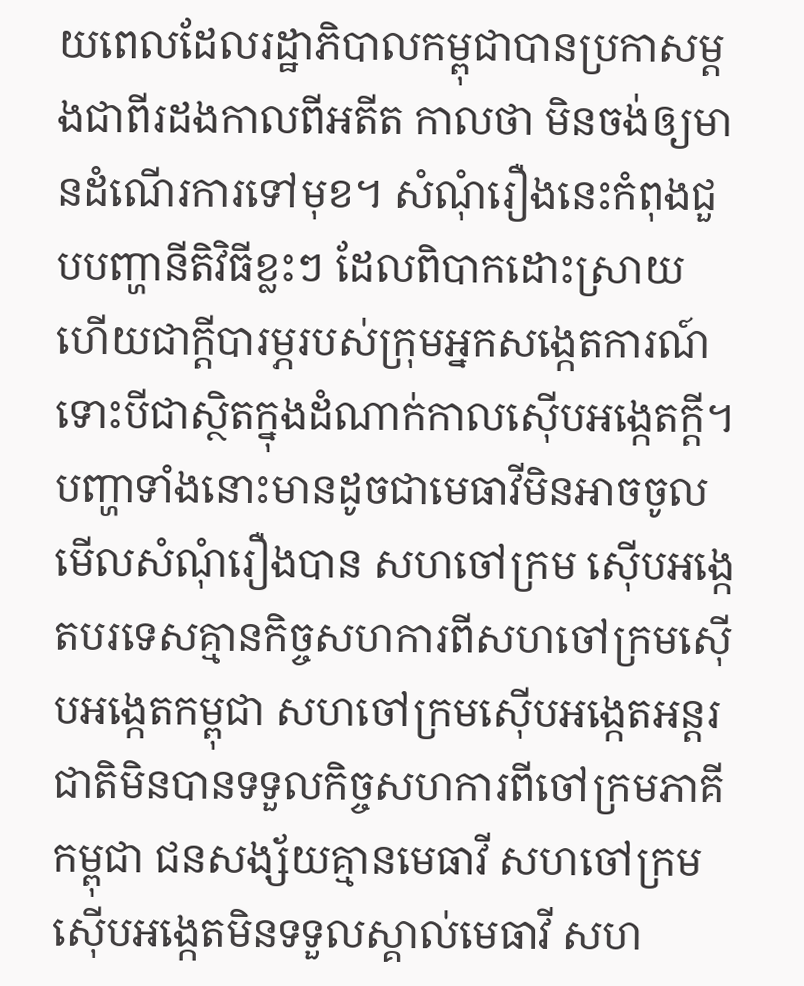យពេលដែលរដ្ឋាភិបាលកម្ពុជាបានប្រកាសម្តងជាពីរដងកាលពីអតីត កាលថា មិនចង់ឲ្យមានដំណើរការទៅមុខ។ សំណុំរឿងនេះកំពុងជួបបញ្ហានីតិវិធីខ្លះៗ ដែលពិបាកដោះស្រាយ ហើយជាក្តីបារម្ភរបស់ក្រុមអ្នកសង្កេតការណ៍ ទោះបីជាស្ថិតក្នុងដំណាក់កាលស៊ើបអង្កេតក្តី។
បញ្ហាទាំងនោះមានដូចជាមេធាវីមិនអាចចូលមើលសំណុំរឿងបាន សហចៅក្រម ស៊ើបអង្កេតបរទេសគ្មានកិច្ចសហការពីសហចៅក្រមស៊ើបអង្កេតកម្ពុជា សហចៅក្រមស៊ើបអង្កេតអន្តរជាតិមិនបានទទួលកិច្ចសហការពីចៅក្រមភាគី កម្ពុជា ជនសង្ស័យគ្មានមេធាវី សហចៅក្រមស៊ើបអង្កេតមិនទទួលស្គាល់មេធាវី សហ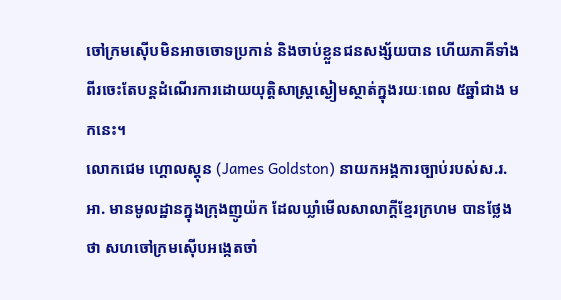ចៅក្រមស៊ើបមិនអាចចោទប្រកាន់ និងចាប់ខ្លួនជនសង្ស័យបាន ហើយភាគីទាំង ពីរចេះតែបន្តដំណើរការដោយយុត្តិសាស្ត្រស្ងៀមស្ថាត់ក្នុងរយៈពេល ៥ឆ្នាំជាង មកនេះ។
លោកជេម ហ្គោលស្តុន (James Goldston) នាយកអង្គការច្បាប់របស់ស.រ.អា. មានមូលដ្ឋានក្នុងក្រុងញូយ៉ក ដែលឃ្លាំមើលសាលាក្តីខ្មែរក្រហម បានថ្លែងថា សហចៅក្រមស៊ើបអង្កេតចាំ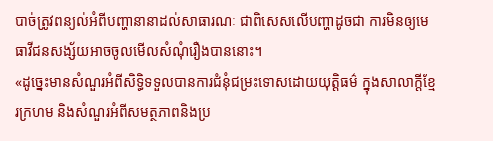បាច់ត្រូវពន្យល់អំពីបញ្ហានានាដល់សាធារណៈ ជាពិសេសលើបញ្ហាដូចជា ការមិនឲ្យមេធាវីជនសង្ស័យអាចចូលមើលសំណុំរឿងបាននោះ។
«ដូច្នេះមានសំណួរអំពីសិទ្ធិទទួលបានការជំនុំជម្រះទោសដោយយុត្តិធម៌ ក្នុងសាលាក្តីខ្មែរក្រហម និងសំណួរអំពីសមត្ថភាពនិងប្រ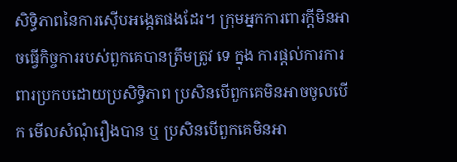សិទ្ធិភាពនៃការស៊ើបអង្កេតផងដែរ។ ក្រុមអ្នកការពារក្តីមិនអាចធ្វើកិច្ចការរបស់ពួកគេបានត្រឹមត្រូវ ទេ ក្នុង ការផ្តល់ការការពារប្រកបដោយប្រសិទ្ធិភាព ប្រសិនបើពួកគេមិនអាចចូលបើក មើលសំណុំរឿងបាន ឬ ប្រសិនបើពួកគេមិនអា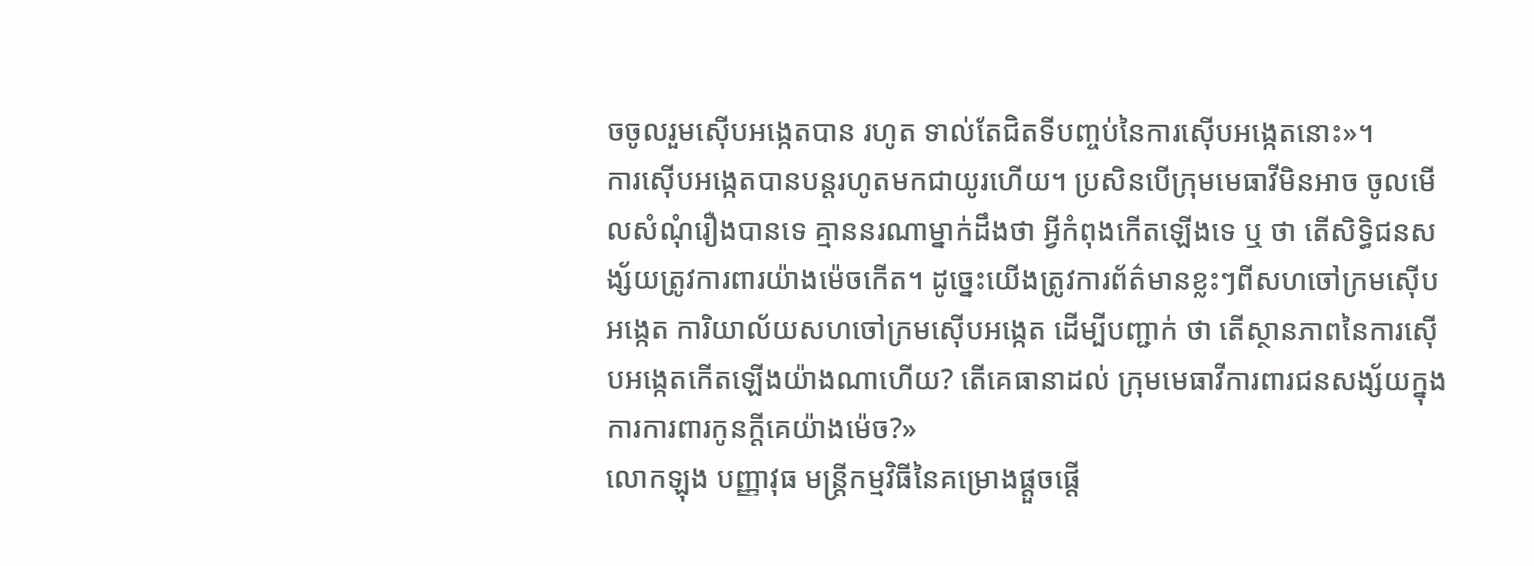ចចូលរួមស៊ើបអង្កេតបាន រហូត ទាល់តែជិតទីបញ្ចប់នៃការស៊ើបអង្កេតនោះ»។
ការស៊ើបអង្កេតបានបន្តរហូតមកជាយូរហើយ។ ប្រសិនបើក្រុមមេធាវីមិនអាច ចូលមើលសំណុំរឿងបានទេ គ្មាននរណាម្នាក់ដឹងថា អ្វីកំពុងកើតឡើងទេ ឬ ថា តើសិទ្ធិជនសង្ស័យត្រូវការពារយ៉ាងម៉េចកើត។ ដូច្នេះយើងត្រូវការព័ត៌មានខ្លះៗពីសហចៅក្រមស៊ើបអង្កេត ការិយាល័យសហចៅក្រមស៊ើបអង្កេត ដើម្បីបញ្ជាក់ ថា តើស្ថានភាពនៃការស៊ើបអង្កេតកើតឡើងយ៉ាងណាហើយ? តើគេធានាដល់ ក្រុមមេធាវីការពារជនសង្ស័យក្នុងការការពារកូនក្តីគេយ៉ាងម៉េច?»
លោកឡុង បញ្ញាវុធ មន្ត្រីកម្មវិធីនៃគម្រោងផ្តួចផ្តើ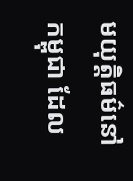មយុត្តិធម៌នៅកម្ពុជា ដែល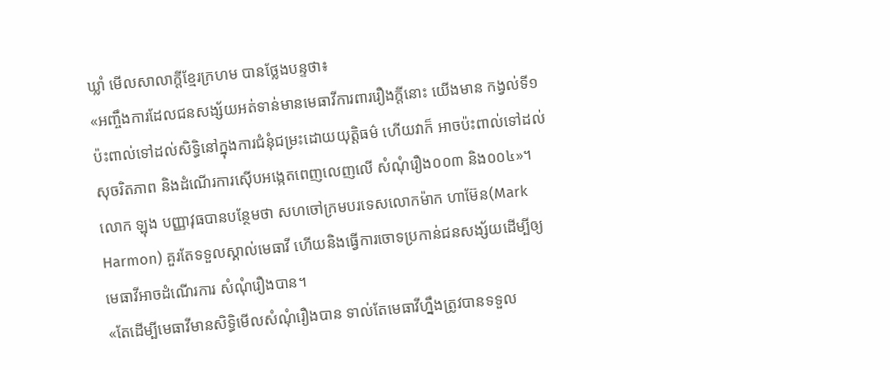ឃ្លាំ មើលសាលាក្តីខ្មែរក្រហម បានថ្លែងបន្ទថា៖
«អញ្ចឹងការដែលជនសង្ស័យអត់ទាន់មានមេធាវីការពាររឿងក្តីនោះ យើងមាន កង្វល់ទី១ ប៉ះពាល់ទៅដល់សិទ្ធិនៅក្នុងការជំនុំជម្រះដោយយុត្តិធម៌ ហើយវាក៏ អាចប៉ះពាល់ទៅដល់សុចរិតភាព និងដំណើរការស៊ើបអង្កេតពេញលេញលើ សំណុំរឿង០០៣ និង០០៤»។
លោក ឡុង បញ្ញាវុធបានបន្ថែមថា សហចៅក្រមបរទេសលោកម៉ាក ហាម៊ែន(Mark Harmon) គួរតែទទួលស្គាល់មេធាវី ហើយនិងធ្វើការចោទប្រកាន់ជនសង្ស័យដើម្បីឲ្យមេធាវីអាចដំណើរការ សំណុំរឿងបាន។
«តែដើម្បីមេធាវីមានសិទ្ធិមើលសំណុំរឿងបាន ទាល់តែមេធាវីហ្នឹងត្រូវបានទទួល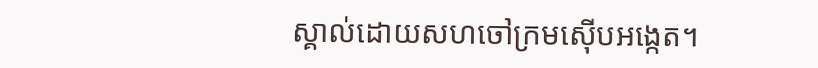ស្គាល់ដោយសហចៅក្រមស៊ើបអង្កេត។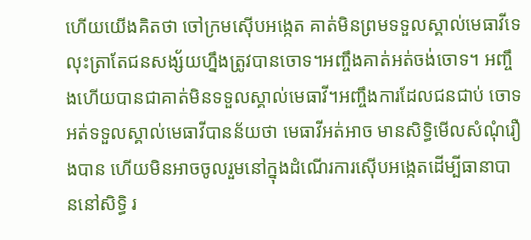ហើយយើងគិតថា ចៅក្រមស៊ើបអង្កេត គាត់មិនព្រមទទួលស្គាល់មេធាវីទេ លុះត្រាតែជនសង្ស័យហ្នឹងត្រូវបានចោទ។អញ្ចឹងគាត់អត់ចង់ចោទ។ អញ្ចឹងហើយបានជាគាត់មិនទទួលស្គាល់មេធាវី។អញ្ចឹងការដែលជនជាប់ ចោទអត់ទទួលស្គាល់មេធាវីបានន័យថា មេធាវីអត់អាច មានសិទ្ធិមើលសំណុំរឿងបាន ហើយមិនអាចចូលរួមនៅក្នុងដំណើរការស៊ើបអង្កេតដើម្បីធានាបាននៅសិទ្ធិ រ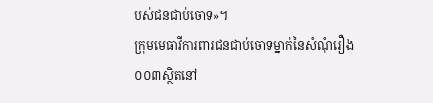បស់ជនជាប់ចោទ»។
ក្រុមមេធាវីការពារជនជាប់ចោទម្នាក់នៃសំណុំរឿង០០៣ស្ថិតនៅ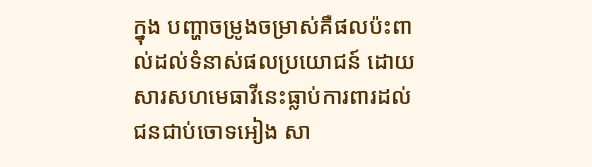ក្នុង បញ្ហាចម្រូងចម្រាស់គឺផលប៉ះពាល់ដល់ទំនាស់ផលប្រយោជន៍ ដោយសារសហមេធាវីនេះធ្លាប់ការពារដល់ជនជាប់ចោទអៀង សា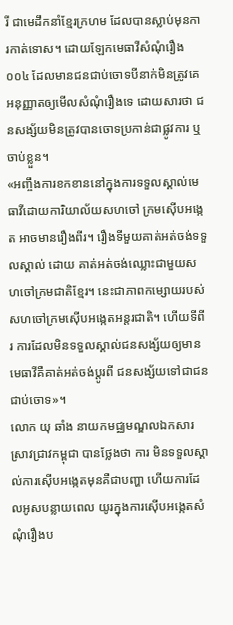រី ជាមេដឹកនាំខ្មែរក្រហម ដែលបានស្លាប់មុនការកាត់ទោស។ ដោយឡែកមេធាវីសំណុំរឿង០០៤ ដែលមានជនជាប់ចោទបីនាក់មិនត្រូវគេអនុញ្ញាតឲ្យមើលសំណុំរឿងទេ ដោយសារថា ជនសង្ស័យមិនត្រូវបានចោទប្រកាន់ជាផ្លូវការ ឬចាប់ខ្លួន។
«អញ្ចឹងការខកខាននៅក្នុងការទទួលស្គាល់មេធាវីដោយការិយាល័យសហចៅ ក្រមស៊ើបអង្កេត អាចមានរឿងពីរ។ រឿងទីមួយគាត់អត់ចង់ទទួលស្គាល់ ដោយ គាត់អត់ចង់ឈ្លោះជាមួយសហចៅក្រមជាតិខ្មែរ។ នេះជាភាពកម្សោយរបស់សហចៅក្រមស៊ើបអង្កេតអន្តរជាតិ។ ហើយទីពីរ ការដែលមិនទទួលស្គាល់ជនសង្ស័យឲ្យមានមេធាវីគឺគាត់អត់ចង់ប្តូរពី ជនសង្ស័យទៅជាជនជាប់ចោទ»។
លោក យុ ឆាំង នាយកមជ្ឈមណ្ឌលឯកសារស្រាវជ្រាវកម្ពុជា បានថ្លែងថា ការ មិនទទួលស្គាល់ការស៊ើបអង្កេតមុនគឺជាបញ្ហា ហើយការដែលអូសបន្លាយពេល យូរក្នុងការស៊ើបអង្កេតសំណុំរឿងប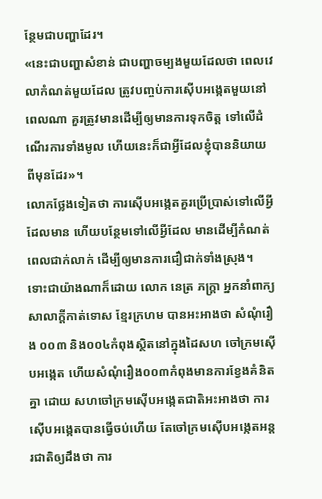ន្ថែមជាបញ្ហាដែរ។
«នេះជាបញ្ហាសំខាន់ ជាបញ្ហាចម្បងមួយដែលថា ពេលវេលាកំណត់មួយដែល ត្រូវបញ្ចប់ការស៊ើបអង្កេតមួយនៅពេលណា គួរត្រូវមានដើម្បីឲ្យមានការទុកចិត្ត ទៅលើដំណើរការទាំងមូល ហើយនេះក៏ជាអ្វីដែលខ្ញុំបាននិយាយពីមុនដែរ»។
លោកថ្លែងទៀតថា ការស៊ើបអង្កេតគួរប្រើប្រាស់ទៅលើអ្វីដែលមាន ហើយបន្ថែមទៅលើអ្វីដែល មានដើម្បីកំណត់ពេលជាក់លាក់ ដើម្បីឲ្យមានការជឿជាក់ទាំងស្រុង។
ទោះជាយ៉ាងណាក៏ដោយ លោក នេត្រ ភក្ត្រា អ្នកនាំពាក្យសាលាក្តីកាត់ទោស ខ្មែរក្រហម បានអះអាងថា សំណុំរឿង ០០៣ និង០០៤កំពុងស្ថិតនៅក្នុងដៃសហ ចៅក្រមស៊ើបអង្កេត ហើយសំណុំរឿង០០៣កំពុងមានការខ្វែងគំនិតគ្នា ដោយ សហចៅក្រមស៊ើបអង្កេតជាតិអះអាងថា ការស៊ើបអង្កេតបានធ្វើចប់ហើយ តែចៅក្រមស៊ើបអង្កេតអន្តរជាតិឲ្យដឹងថា ការ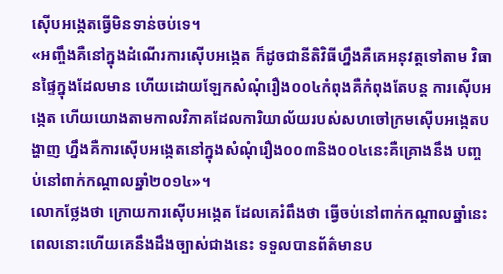ស៊ើបអង្កេតធ្វើមិនទាន់ចប់ទេ។
«អញ្ចឹងគឺនៅក្នុងដំណើរការស៊ើបអង្កេត ក៏ដូចជានីតិវិធីហ្នឹងគឺគេអនុវត្តទៅតាម វិធានផ្ទៃក្នុងដែលមាន ហើយដោយឡែកសំណុំរឿង០០៤កំពុងគឺកំពុងតែបន្ត ការស៊ើបអង្កេត ហើយយោងតាមកាលវិភាគដែលការិយាល័យរបស់សហចៅក្រមស៊ើបអង្កេតបង្ហាញ ហ្នឹងគឺការស៊ើបអង្កេតនៅក្នុងសំណុំរឿង០០៣និង០០៤នេះគឺគ្រោងនឹង បញ្ចប់នៅពាក់កណ្តាលឆ្នាំ២០១៤»។
លោកថ្លែងថា ក្រោយការស៊ើបអង្កេត ដែលគេរំពឹងថា ធ្វើចប់នៅពាក់កណ្តាលឆ្នាំនេះ ពេលនោះហើយគេនឹងដឹងច្បាស់ជាងនេះ ទទួលបានព័ត៌មានប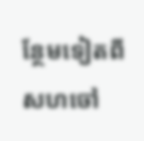ន្ថែមទៀតពីសហចៅ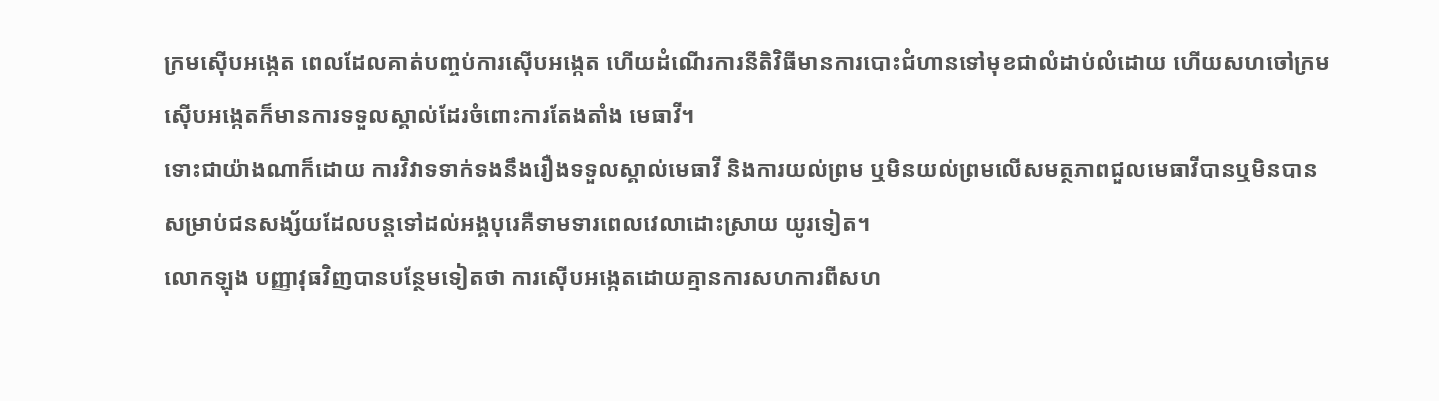ក្រមស៊ើបអង្កេត ពេលដែលគាត់បញ្ចប់ការស៊ើបអង្កេត ហើយដំណើរការនីតិវិធីមានការបោះជំហានទៅមុខជាលំដាប់លំដោយ ហើយសហចៅក្រមស៊ើបអង្កេតក៏មានការទទួលស្គាល់ដែរចំពោះការតែងតាំង មេធាវី។
ទោះជាយ៉ាងណាក៏ដោយ ការវិវាទទាក់ទងនឹងរឿងទទួលស្គាល់មេធាវី និងការយល់ព្រម ឬមិនយល់ព្រមលើសមត្ថភាពជួលមេធាវីបានឬមិនបាន សម្រាប់ជនសង្ស័យដែលបន្តទៅដល់អង្គបុរេគឺទាមទារពេលវេលាដោះស្រាយ យូរទៀត។
លោកឡុង បញ្ញាវុធវិញបានបន្ថែមទៀតថា ការស៊ើបអង្កេតដោយគ្មានការសហការពីសហ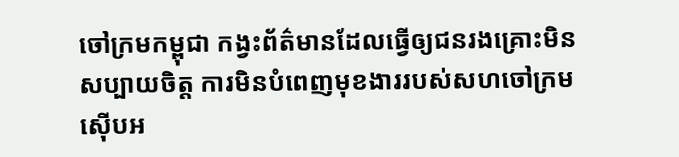ចៅក្រមកម្ពុជា កង្វះព័ត៌មានដែលធ្វើឲ្យជនរងគ្រោះមិនសប្បាយចិត្ត ការមិនបំពេញមុខងាររបស់សហចៅក្រមស៊ើបអ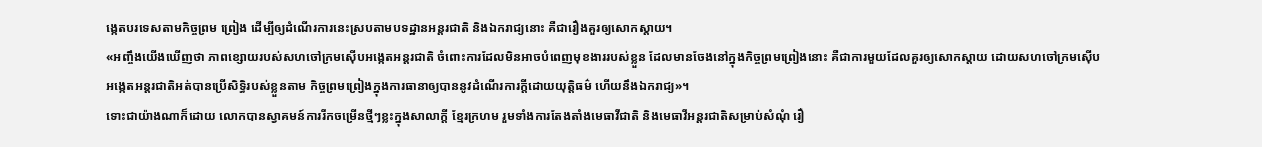ង្កេតបរទេសតាមកិច្ចព្រម ព្រៀង ដើម្បីឲ្យដំណើរការនេះស្របតាមបទដ្ឋានអន្តរជាតិ និងឯករាជ្យនោះ គឺជារឿងគួរឲ្យសោកស្តាយ។
«អញ្ចឹងយើងឃើញថា ភាពខ្សោយរបស់សហចៅក្រមស៊ើបអង្កេតអន្តរជាតិ ចំពោះការដែលមិនអាចបំពេញមុខងាររបស់ខ្លួន ដែលមានចែងនៅក្នុងកិច្ចព្រមព្រៀងនោះ គឺជាការមួយដែលគួរឲ្យសោកស្តាយ ដោយសហចៅក្រមស៊ើបអង្កេតអន្តរជាតិអត់បានប្រើសិទ្ធិរបស់ខ្លួនតាម កិច្ចព្រមព្រៀងក្នុងការធានាឲ្យបាននូវដំណើរការក្តីដោយយុត្តិធម៌ ហើយនឹងឯករាជ្យ»។
ទោះជាយ៉ាងណាក៏ដោយ លោកបានស្វាគមន៍ការរីកចម្រើនថ្មីៗខ្លះក្នុងសាលាក្តី ខ្មែរក្រហម រួមទាំងការតែងតាំងមេធាវីជាតិ និងមេធាវីអន្តរជាតិសម្រាប់សំណុំ រឿ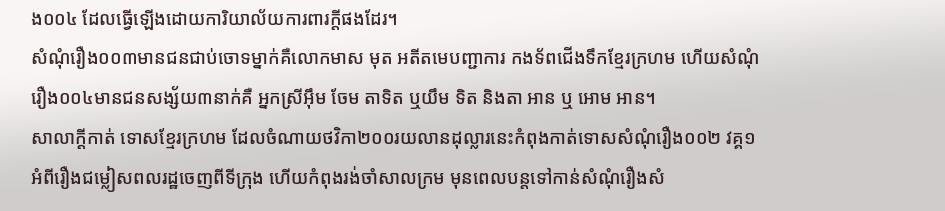ង០០៤ ដែលធ្វើឡើងដោយការិយាល័យការពារក្តីផងដែរ។
សំណុំរឿង០០៣មានជនជាប់ចោទម្នាក់គឺលោកមាស មុត អតីតមេបញ្ជាការ កងទ័ពជើងទឹកខ្មែរក្រហម ហើយសំណុំរឿង០០៤មានជនសង្ស័យ៣នាក់គឺ អ្នកស្រីអ៊ឹម ចែម តាទិត ឬយឹម ទិត និងតា អាន ឬ អោម អាន។
សាលាក្តីកាត់ ទោសខ្មែរក្រហម ដែលចំណាយថវិកា២០០រយលានដុល្លារនេះកំពុងកាត់ទោសសំណុំរឿង០០២ វគ្គ១អំពីរឿងជម្លៀសពលរដ្ឋចេញពីទីក្រុង ហើយកំពុងរង់ចាំសាលក្រម មុនពេលបន្តទៅកាន់សំណុំរឿងសំ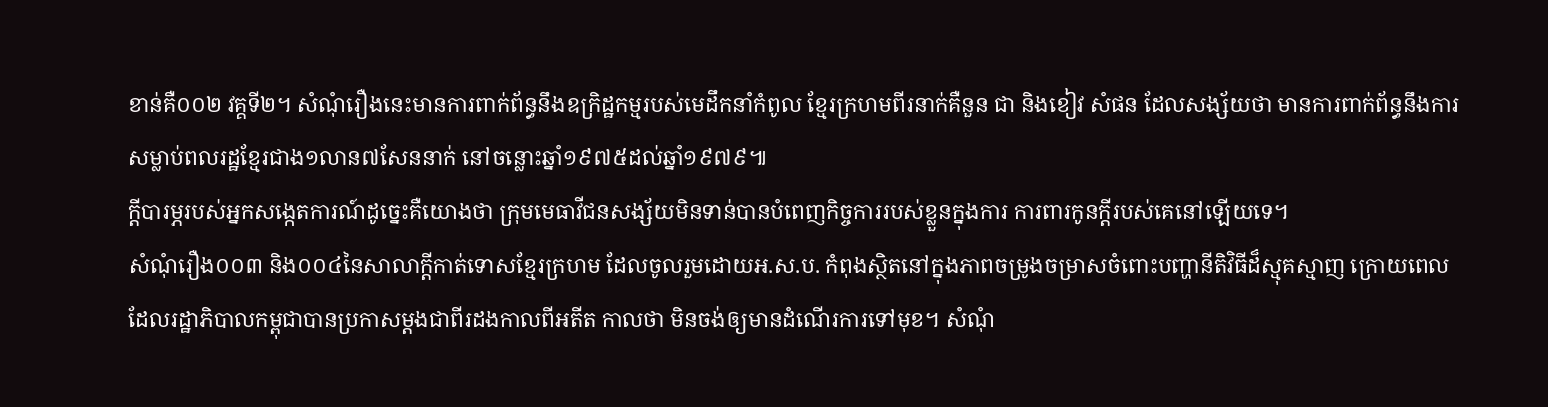ខាន់គឺ០០២ វគ្គទី២។ សំណុំរឿងនេះមានការពាក់ព័ន្ធនឹងឧក្រិដ្ឋកម្មរបស់មេដឹកនាំកំពូល ខ្មែរក្រហមពីរនាក់គឺនួន ជា និងខៀវ សំផន ដែលសង្ស័យថា មានការពាក់ព័ន្ធនឹងការសម្លាប់ពលរដ្ឋខ្មែរជាង១លាន៧សែននាក់ នៅចន្លោះឆ្នាំ១៩៧៥ដល់ឆ្នាំ១៩៧៩៕
ក្តីបារម្ភរបស់អ្នកសង្កេតការណ៍ដូច្នេះគឺយោងថា ក្រុមមេធាវីជនសង្ស័យមិនទាន់បានបំពេញកិច្ចការរបស់ខ្លួនក្នុងការ ការពារកូនក្តីរបស់គេនៅឡើយទេ។
សំណុំរឿង០០៣ និង០០៤នៃសាលាក្តីកាត់ទោសខ្មែរក្រហម ដែលចូលរួមដោយអ.ស.ប. កំពុងស្ថិតនៅក្នុងភាពចម្រូងចម្រាសចំពោះបញ្ហានីតិវិធីដ៏ស្មុគស្មាញ ក្រោយពេលដែលរដ្ឋាភិបាលកម្ពុជាបានប្រកាសម្តងជាពីរដងកាលពីអតីត កាលថា មិនចង់ឲ្យមានដំណើរការទៅមុខ។ សំណុំ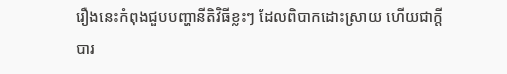រឿងនេះកំពុងជួបបញ្ហានីតិវិធីខ្លះៗ ដែលពិបាកដោះស្រាយ ហើយជាក្តីបារ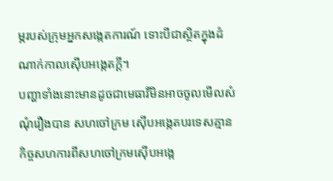ម្ភរបស់ក្រុមអ្នកសង្កេតការណ៍ ទោះបីជាស្ថិតក្នុងដំណាក់កាលស៊ើបអង្កេតក្តី។
បញ្ហាទាំងនោះមានដូចជាមេធាវីមិនអាចចូលមើលសំណុំរឿងបាន សហចៅក្រម ស៊ើបអង្កេតបរទេសគ្មានកិច្ចសហការពីសហចៅក្រមស៊ើបអង្កេ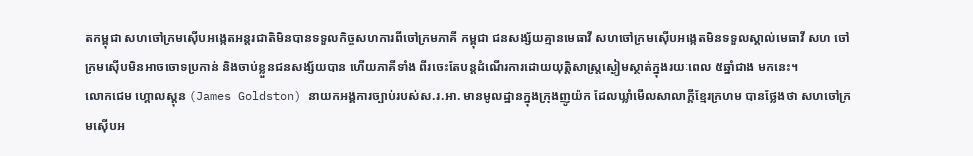តកម្ពុជា សហចៅក្រមស៊ើបអង្កេតអន្តរជាតិមិនបានទទួលកិច្ចសហការពីចៅក្រមភាគី កម្ពុជា ជនសង្ស័យគ្មានមេធាវី សហចៅក្រមស៊ើបអង្កេតមិនទទួលស្គាល់មេធាវី សហ ចៅក្រមស៊ើបមិនអាចចោទប្រកាន់ និងចាប់ខ្លួនជនសង្ស័យបាន ហើយភាគីទាំង ពីរចេះតែបន្តដំណើរការដោយយុត្តិសាស្ត្រស្ងៀមស្ថាត់ក្នុងរយៈពេល ៥ឆ្នាំជាង មកនេះ។
លោកជេម ហ្គោលស្តុន (James Goldston) នាយកអង្គការច្បាប់របស់ស.រ.អា. មានមូលដ្ឋានក្នុងក្រុងញូយ៉ក ដែលឃ្លាំមើលសាលាក្តីខ្មែរក្រហម បានថ្លែងថា សហចៅក្រមស៊ើបអ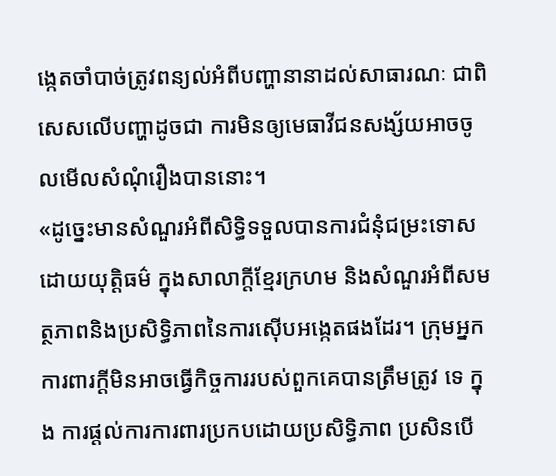ង្កេតចាំបាច់ត្រូវពន្យល់អំពីបញ្ហានានាដល់សាធារណៈ ជាពិសេសលើបញ្ហាដូចជា ការមិនឲ្យមេធាវីជនសង្ស័យអាចចូលមើលសំណុំរឿងបាននោះ។
«ដូច្នេះមានសំណួរអំពីសិទ្ធិទទួលបានការជំនុំជម្រះទោសដោយយុត្តិធម៌ ក្នុងសាលាក្តីខ្មែរក្រហម និងសំណួរអំពីសមត្ថភាពនិងប្រសិទ្ធិភាពនៃការស៊ើបអង្កេតផងដែរ។ ក្រុមអ្នកការពារក្តីមិនអាចធ្វើកិច្ចការរបស់ពួកគេបានត្រឹមត្រូវ ទេ ក្នុង ការផ្តល់ការការពារប្រកបដោយប្រសិទ្ធិភាព ប្រសិនបើ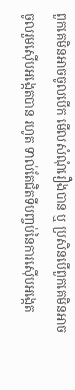ពួកគេមិនអាចចូលបើក មើលសំណុំរឿងបាន ឬ ប្រសិនបើពួកគេមិនអាចចូលរួមស៊ើបអង្កេតបាន រហូត ទាល់តែជិតទីបញ្ចប់នៃការស៊ើបអង្កេត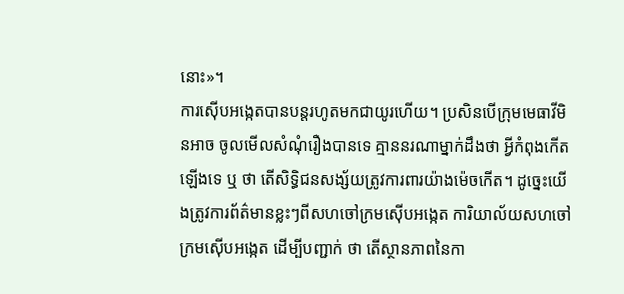នោះ»។
ការស៊ើបអង្កេតបានបន្តរហូតមកជាយូរហើយ។ ប្រសិនបើក្រុមមេធាវីមិនអាច ចូលមើលសំណុំរឿងបានទេ គ្មាននរណាម្នាក់ដឹងថា អ្វីកំពុងកើតឡើងទេ ឬ ថា តើសិទ្ធិជនសង្ស័យត្រូវការពារយ៉ាងម៉េចកើត។ ដូច្នេះយើងត្រូវការព័ត៌មានខ្លះៗពីសហចៅក្រមស៊ើបអង្កេត ការិយាល័យសហចៅក្រមស៊ើបអង្កេត ដើម្បីបញ្ជាក់ ថា តើស្ថានភាពនៃកា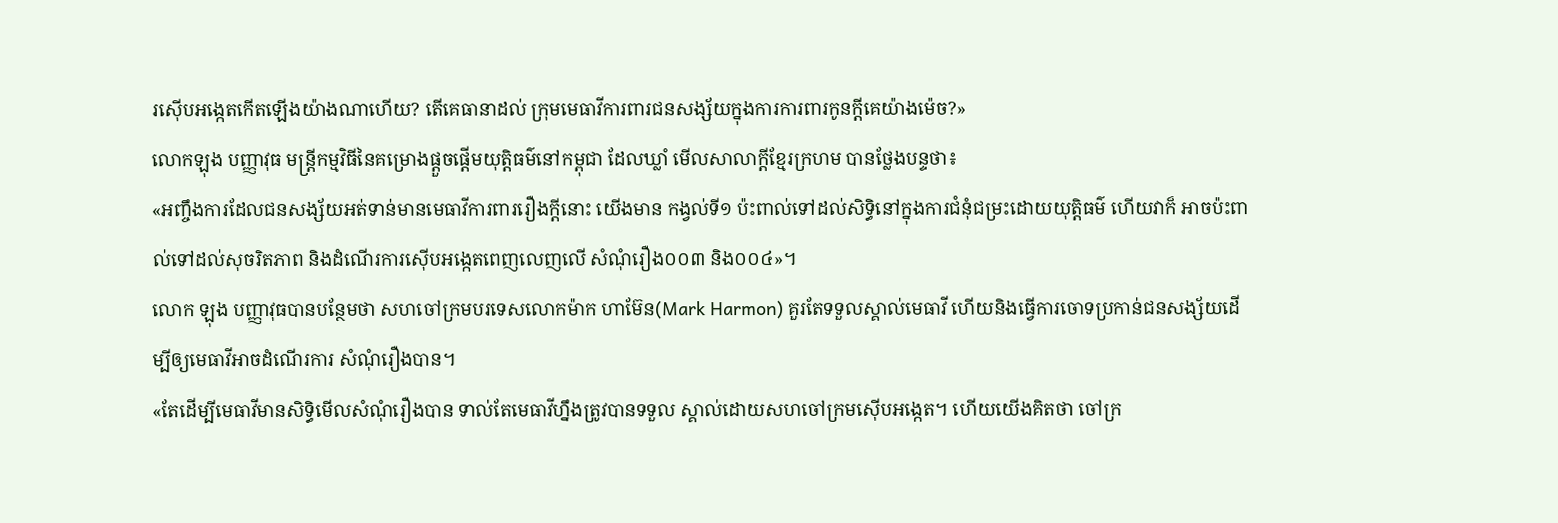រស៊ើបអង្កេតកើតឡើងយ៉ាងណាហើយ? តើគេធានាដល់ ក្រុមមេធាវីការពារជនសង្ស័យក្នុងការការពារកូនក្តីគេយ៉ាងម៉េច?»
លោកឡុង បញ្ញាវុធ មន្ត្រីកម្មវិធីនៃគម្រោងផ្តួចផ្តើមយុត្តិធម៌នៅកម្ពុជា ដែលឃ្លាំ មើលសាលាក្តីខ្មែរក្រហម បានថ្លែងបន្ទថា៖
«អញ្ចឹងការដែលជនសង្ស័យអត់ទាន់មានមេធាវីការពាររឿងក្តីនោះ យើងមាន កង្វល់ទី១ ប៉ះពាល់ទៅដល់សិទ្ធិនៅក្នុងការជំនុំជម្រះដោយយុត្តិធម៌ ហើយវាក៏ អាចប៉ះពាល់ទៅដល់សុចរិតភាព និងដំណើរការស៊ើបអង្កេតពេញលេញលើ សំណុំរឿង០០៣ និង០០៤»។
លោក ឡុង បញ្ញាវុធបានបន្ថែមថា សហចៅក្រមបរទេសលោកម៉ាក ហាម៊ែន(Mark Harmon) គួរតែទទួលស្គាល់មេធាវី ហើយនិងធ្វើការចោទប្រកាន់ជនសង្ស័យដើម្បីឲ្យមេធាវីអាចដំណើរការ សំណុំរឿងបាន។
«តែដើម្បីមេធាវីមានសិទ្ធិមើលសំណុំរឿងបាន ទាល់តែមេធាវីហ្នឹងត្រូវបានទទួល ស្គាល់ដោយសហចៅក្រមស៊ើបអង្កេត។ ហើយយើងគិតថា ចៅក្រ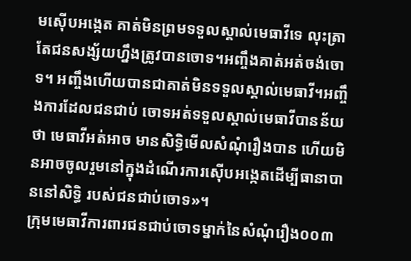មស៊ើបអង្កេត គាត់មិនព្រមទទួលស្គាល់មេធាវីទេ លុះត្រាតែជនសង្ស័យហ្នឹងត្រូវបានចោទ។អញ្ចឹងគាត់អត់ចង់ចោទ។ អញ្ចឹងហើយបានជាគាត់មិនទទួលស្គាល់មេធាវី។អញ្ចឹងការដែលជនជាប់ ចោទអត់ទទួលស្គាល់មេធាវីបានន័យថា មេធាវីអត់អាច មានសិទ្ធិមើលសំណុំរឿងបាន ហើយមិនអាចចូលរួមនៅក្នុងដំណើរការស៊ើបអង្កេតដើម្បីធានាបាននៅសិទ្ធិ របស់ជនជាប់ចោទ»។
ក្រុមមេធាវីការពារជនជាប់ចោទម្នាក់នៃសំណុំរឿង០០៣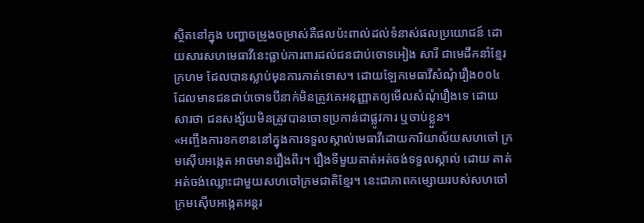ស្ថិតនៅក្នុង បញ្ហាចម្រូងចម្រាស់គឺផលប៉ះពាល់ដល់ទំនាស់ផលប្រយោជន៍ ដោយសារសហមេធាវីនេះធ្លាប់ការពារដល់ជនជាប់ចោទអៀង សារី ជាមេដឹកនាំខ្មែរក្រហម ដែលបានស្លាប់មុនការកាត់ទោស។ ដោយឡែកមេធាវីសំណុំរឿង០០៤ ដែលមានជនជាប់ចោទបីនាក់មិនត្រូវគេអនុញ្ញាតឲ្យមើលសំណុំរឿងទេ ដោយសារថា ជនសង្ស័យមិនត្រូវបានចោទប្រកាន់ជាផ្លូវការ ឬចាប់ខ្លួន។
«អញ្ចឹងការខកខាននៅក្នុងការទទួលស្គាល់មេធាវីដោយការិយាល័យសហចៅ ក្រមស៊ើបអង្កេត អាចមានរឿងពីរ។ រឿងទីមួយគាត់អត់ចង់ទទួលស្គាល់ ដោយ គាត់អត់ចង់ឈ្លោះជាមួយសហចៅក្រមជាតិខ្មែរ។ នេះជាភាពកម្សោយរបស់សហចៅក្រមស៊ើបអង្កេតអន្តរ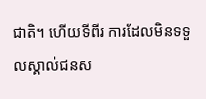ជាតិ។ ហើយទីពីរ ការដែលមិនទទួលស្គាល់ជនស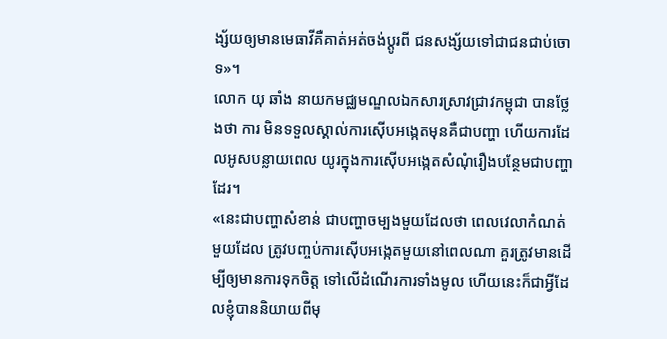ង្ស័យឲ្យមានមេធាវីគឺគាត់អត់ចង់ប្តូរពី ជនសង្ស័យទៅជាជនជាប់ចោទ»។
លោក យុ ឆាំង នាយកមជ្ឈមណ្ឌលឯកសារស្រាវជ្រាវកម្ពុជា បានថ្លែងថា ការ មិនទទួលស្គាល់ការស៊ើបអង្កេតមុនគឺជាបញ្ហា ហើយការដែលអូសបន្លាយពេល យូរក្នុងការស៊ើបអង្កេតសំណុំរឿងបន្ថែមជាបញ្ហាដែរ។
«នេះជាបញ្ហាសំខាន់ ជាបញ្ហាចម្បងមួយដែលថា ពេលវេលាកំណត់មួយដែល ត្រូវបញ្ចប់ការស៊ើបអង្កេតមួយនៅពេលណា គួរត្រូវមានដើម្បីឲ្យមានការទុកចិត្ត ទៅលើដំណើរការទាំងមូល ហើយនេះក៏ជាអ្វីដែលខ្ញុំបាននិយាយពីមុ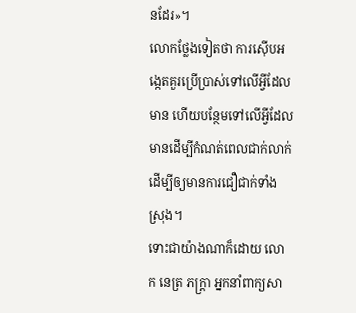នដែរ»។
លោកថ្លែងទៀតថា ការស៊ើបអង្កេតគួរប្រើប្រាស់ទៅលើអ្វីដែលមាន ហើយបន្ថែមទៅលើអ្វីដែល មានដើម្បីកំណត់ពេលជាក់លាក់ ដើម្បីឲ្យមានការជឿជាក់ទាំងស្រុង។
ទោះជាយ៉ាងណាក៏ដោយ លោក នេត្រ ភក្ត្រា អ្នកនាំពាក្យសា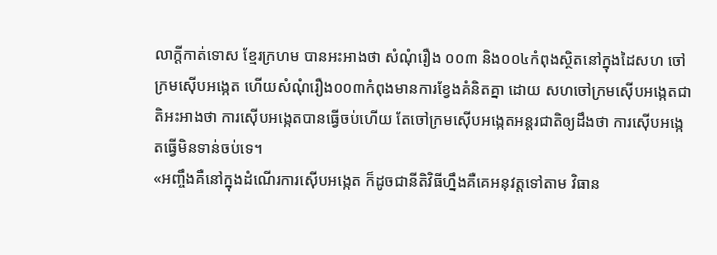លាក្តីកាត់ទោស ខ្មែរក្រហម បានអះអាងថា សំណុំរឿង ០០៣ និង០០៤កំពុងស្ថិតនៅក្នុងដៃសហ ចៅក្រមស៊ើបអង្កេត ហើយសំណុំរឿង០០៣កំពុងមានការខ្វែងគំនិតគ្នា ដោយ សហចៅក្រមស៊ើបអង្កេតជាតិអះអាងថា ការស៊ើបអង្កេតបានធ្វើចប់ហើយ តែចៅក្រមស៊ើបអង្កេតអន្តរជាតិឲ្យដឹងថា ការស៊ើបអង្កេតធ្វើមិនទាន់ចប់ទេ។
«អញ្ចឹងគឺនៅក្នុងដំណើរការស៊ើបអង្កេត ក៏ដូចជានីតិវិធីហ្នឹងគឺគេអនុវត្តទៅតាម វិធាន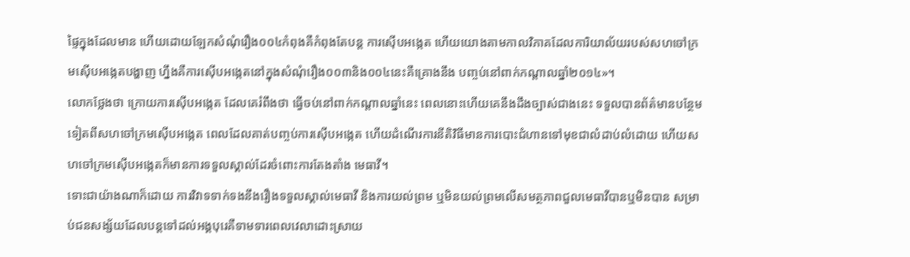ផ្ទៃក្នុងដែលមាន ហើយដោយឡែកសំណុំរឿង០០៤កំពុងគឺកំពុងតែបន្ត ការស៊ើបអង្កេត ហើយយោងតាមកាលវិភាគដែលការិយាល័យរបស់សហចៅក្រមស៊ើបអង្កេតបង្ហាញ ហ្នឹងគឺការស៊ើបអង្កេតនៅក្នុងសំណុំរឿង០០៣និង០០៤នេះគឺគ្រោងនឹង បញ្ចប់នៅពាក់កណ្តាលឆ្នាំ២០១៤»។
លោកថ្លែងថា ក្រោយការស៊ើបអង្កេត ដែលគេរំពឹងថា ធ្វើចប់នៅពាក់កណ្តាលឆ្នាំនេះ ពេលនោះហើយគេនឹងដឹងច្បាស់ជាងនេះ ទទួលបានព័ត៌មានបន្ថែមទៀតពីសហចៅក្រមស៊ើបអង្កេត ពេលដែលគាត់បញ្ចប់ការស៊ើបអង្កេត ហើយដំណើរការនីតិវិធីមានការបោះជំហានទៅមុខជាលំដាប់លំដោយ ហើយសហចៅក្រមស៊ើបអង្កេតក៏មានការទទួលស្គាល់ដែរចំពោះការតែងតាំង មេធាវី។
ទោះជាយ៉ាងណាក៏ដោយ ការវិវាទទាក់ទងនឹងរឿងទទួលស្គាល់មេធាវី និងការយល់ព្រម ឬមិនយល់ព្រមលើសមត្ថភាពជួលមេធាវីបានឬមិនបាន សម្រាប់ជនសង្ស័យដែលបន្តទៅដល់អង្គបុរេគឺទាមទារពេលវេលាដោះស្រាយ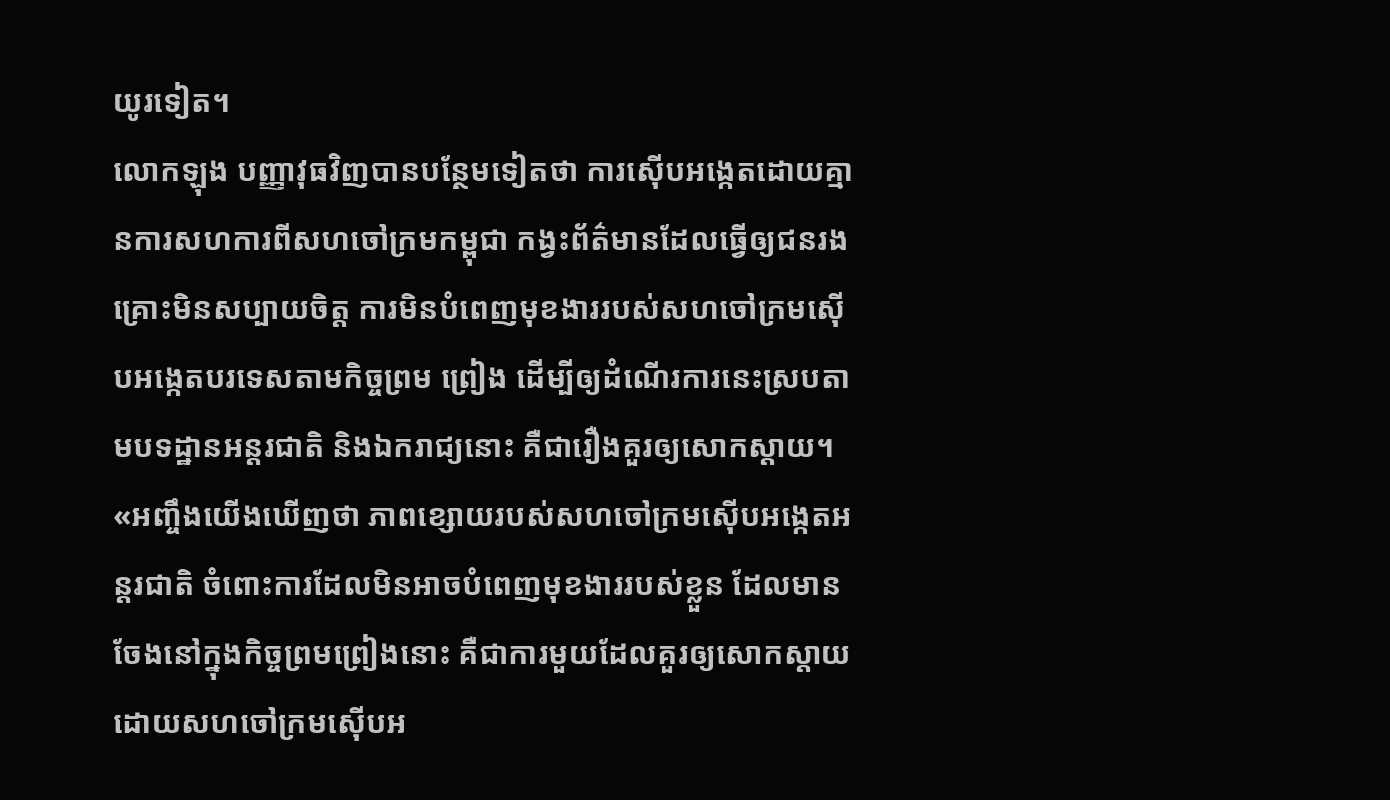យូរទៀត។
លោកឡុង បញ្ញាវុធវិញបានបន្ថែមទៀតថា ការស៊ើបអង្កេតដោយគ្មានការសហការពីសហចៅក្រមកម្ពុជា កង្វះព័ត៌មានដែលធ្វើឲ្យជនរងគ្រោះមិនសប្បាយចិត្ត ការមិនបំពេញមុខងាររបស់សហចៅក្រមស៊ើបអង្កេតបរទេសតាមកិច្ចព្រម ព្រៀង ដើម្បីឲ្យដំណើរការនេះស្របតាមបទដ្ឋានអន្តរជាតិ និងឯករាជ្យនោះ គឺជារឿងគួរឲ្យសោកស្តាយ។
«អញ្ចឹងយើងឃើញថា ភាពខ្សោយរបស់សហចៅក្រមស៊ើបអង្កេតអន្តរជាតិ ចំពោះការដែលមិនអាចបំពេញមុខងាររបស់ខ្លួន ដែលមានចែងនៅក្នុងកិច្ចព្រមព្រៀងនោះ គឺជាការមួយដែលគួរឲ្យសោកស្តាយ ដោយសហចៅក្រមស៊ើបអ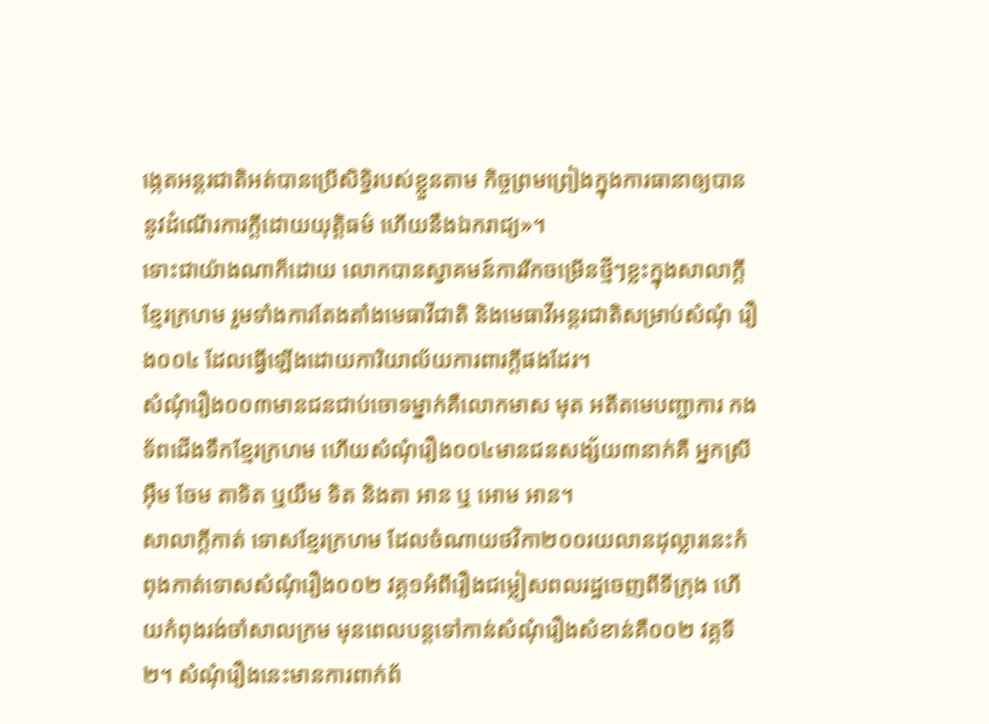ង្កេតអន្តរជាតិអត់បានប្រើសិទ្ធិរបស់ខ្លួនតាម កិច្ចព្រមព្រៀងក្នុងការធានាឲ្យបាននូវដំណើរការក្តីដោយយុត្តិធម៌ ហើយនឹងឯករាជ្យ»។
ទោះជាយ៉ាងណាក៏ដោយ លោកបានស្វាគមន៍ការរីកចម្រើនថ្មីៗខ្លះក្នុងសាលាក្តី ខ្មែរក្រហម រួមទាំងការតែងតាំងមេធាវីជាតិ និងមេធាវីអន្តរជាតិសម្រាប់សំណុំ រឿង០០៤ ដែលធ្វើឡើងដោយការិយាល័យការពារក្តីផងដែរ។
សំណុំរឿង០០៣មានជនជាប់ចោទម្នាក់គឺលោកមាស មុត អតីតមេបញ្ជាការ កងទ័ពជើងទឹកខ្មែរក្រហម ហើយសំណុំរឿង០០៤មានជនសង្ស័យ៣នាក់គឺ អ្នកស្រីអ៊ឹម ចែម តាទិត ឬយឹម ទិត និងតា អាន ឬ អោម អាន។
សាលាក្តីកាត់ ទោសខ្មែរក្រហម ដែលចំណាយថវិកា២០០រយលានដុល្លារនេះកំពុងកាត់ទោសសំណុំរឿង០០២ វគ្គ១អំពីរឿងជម្លៀសពលរដ្ឋចេញពីទីក្រុង ហើយកំពុងរង់ចាំសាលក្រម មុនពេលបន្តទៅកាន់សំណុំរឿងសំខាន់គឺ០០២ វគ្គទី២។ សំណុំរឿងនេះមានការពាក់ព័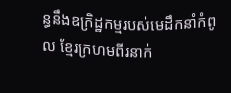ន្ធនឹងឧក្រិដ្ឋកម្មរបស់មេដឹកនាំកំពូល ខ្មែរក្រហមពីរនាក់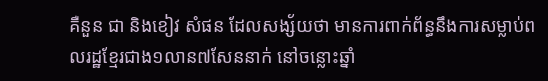គឺនួន ជា និងខៀវ សំផន ដែលសង្ស័យថា មានការពាក់ព័ន្ធនឹងការសម្លាប់ពលរដ្ឋខ្មែរជាង១លាន៧សែននាក់ នៅចន្លោះឆ្នាំ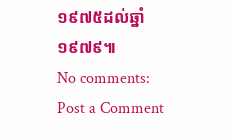១៩៧៥ដល់ឆ្នាំ១៩៧៩៕
No comments:
Post a Comment